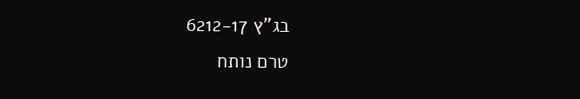בג"ץ 6212-17
טרם נותח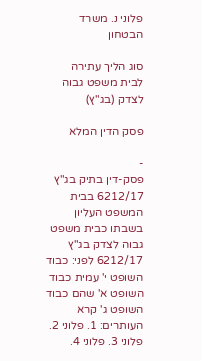פלוני נ. משרד הבטחון

סוג הליך עתירה לבית משפט גבוה לצדק (בג"ץ)

פסק הדין המלא

-
פסק-דין בתיק בג"ץ 6212/17 בבית המשפט העליון בשבתו כבית משפט גבוה לצדק בג"ץ 6212/17 לפני: כבוד השופט י' עמית כבוד השופט א' שהם כבוד השופט ג' קרא העותרים: 1. פלוני 2. פלוני 3. פלוני 4.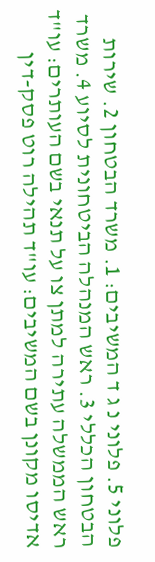פלוני 5. פלוני נ ג ד המשיבים: 1. משרד הבטחון 2. שירות הבטחון הכללי 3. ראש המנהלה הביטחונית לסיוע 4. משרד ראש הממשלה עתירה למתן צו על תנאי בשם העותרים: עו"ד אדיסו מקונן בשם המשיבים: עו"ד תהילה רוט פסק-דין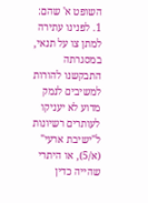השופט א' שהם: 1. לפנינו עתירה למתן צו על תנאי, במסגרתה התבקשנו להורות למשיבים לנמק מדוע לא יעניקו לעותרים רשיונות ל"ישיבת ארעי" (א/5), או היתרי שהייה כדין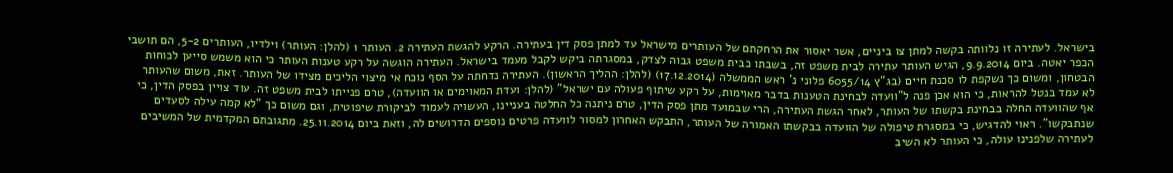בישראל. לעתירה זו נלוותה בקשה למתן צו ביניים, אשר יאסור את הרחקתם של העותרים מישראל עד למתן פסק דין בעתירה. הרקע להגשת העתירה 2. העותר 1 (להלן: העותר) וילדיו, העותרים 5-2, הם תושבי הכפר יאטה. ביום 9.9.2014, הגיש העותר עתירה לבית משפט זה, בשבתו כבית משפט גבוה לצדק, במסגרתה ביקש לקבל מעמד בישראל. העתירה הוגשה על רקע טענות העותר כי הוא משמש סייען לכוחות הבטחון, ומשום כך נשקפת לו סכנת חיים (בג"ץ 6055/14 פלוני נ' ראש הממשלה (17.12.2014) (להלן: ההליך הראשון). העתירה נדחתה על הסף נוכח אי מיצוי הליכים מצידו של העותר. זאת, משום שהעותר לא עמד בנטל להראות, כי הוא אכן פנה ל"וועדה לבחינת הטענות בדבר מאוימות, על רקע שיתוף פעולה עם ישראל" (להלן: ועדת המאוימים או הוועדה), טרם פנייתו לבית משפט זה. עוד צויין בפסק הדין, כי אף שהוועדה החלה בבחינת בקשתו של העותר, לאחר הגשת העתירה, הרי שבמועד מתן פסק הדין, טרם ניתנה כל החלטה בעניינו, העשויה לעמוד לביקורת שיפוטית, וגם משום כך "לא קמה עילה לסעדים שנתבקשו". ראוי להדגיש, כי במסגרת טיפולה של הוועדה בבקשתו האמורה של העותר, התבקש האחרון למסור לוועדה פרטים נוספים הדרושים לה, וזאת ביום 25.11.2014. מתגובתם המקדמית של המשיבים לעתירה שלפנינו עולה, כי העותר לא השיב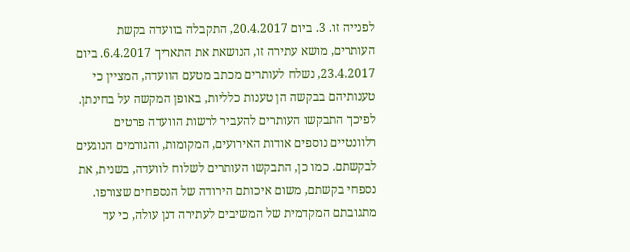לפנייה זו. 3. ביום 20.4.2017, התקבלה בוועדה בקשת העותרים, מושא עתירה זו, הנושאת את התאריך 6.4.2017. ביום 23.4.2017, נשלח לעותרים מכתב מטעם הוועדה, המציין כי טענותיהם בבקשה הן טענות כלליות, באופן המקשה על בחינתן. לפיכך התבקשו העותרים להעביר לרשות הוועדה פרטים רלוונטיים נוספים אודות האירועים, המקומות, והגורמים הנוגעים לבקשתם. כמו כן, התבקשו העותרים לשלוח לוועדה, בשנית, את נספחי בקשתם, משום איכותם הירודה של הנספחים שצורפו. מתגובתם המקדמית של המשיבים לעתירה דנן עולה, כי עד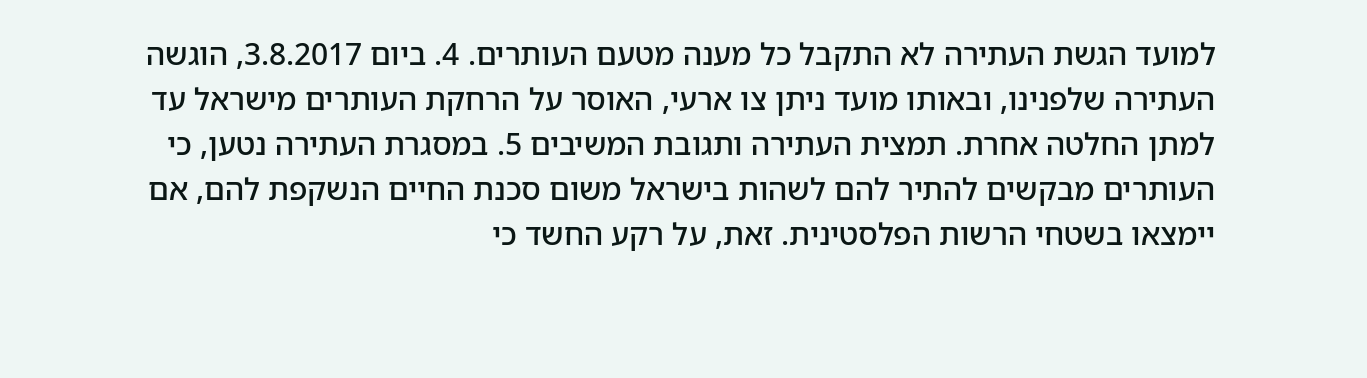למועד הגשת העתירה לא התקבל כל מענה מטעם העותרים. 4. ביום 3.8.2017, הוגשה העתירה שלפנינו, ובאותו מועד ניתן צו ארעי, האוסר על הרחקת העותרים מישראל עד למתן החלטה אחרת. תמצית העתירה ותגובת המשיבים 5. במסגרת העתירה נטען, כי העותרים מבקשים להתיר להם לשהות בישראל משום סכנת החיים הנשקפת להם, אם יימצאו בשטחי הרשות הפלסטינית. זאת, על רקע החשד כי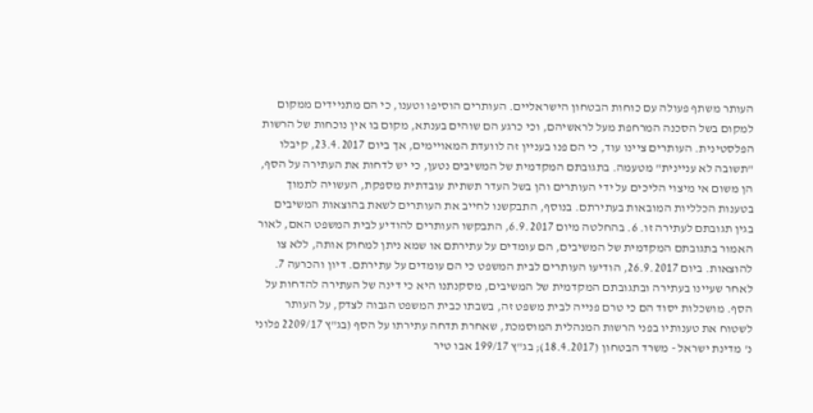העותר משתף פעולה עם כוחות הבטחון הישראליים. העותרים הוסיפו וטענו, כי הם מתניידים ממקום למקום בשל הסכנה המרחפת מעל לראשיהם, וכי כרגע הם שוהים בענתא, מקום בו אין נוכחות של הרשות הפלסטינית. העותרים ציינו עוד, כי הם פנו בעניין זה לוועדת המאויימים, אך ביום 23.4.2017, קיבלו "תשובה לא עניינית" מטעמה. בתגובתם המקדמית של המשיבים נטען, כי יש לדחות את העתירה על הסף, הן משום אי מיצוי הליכים על ידי העותרים והן בשל העדר תשתית עובדתית מספקת, העשויה לתמוך בטענות הכלליות המובאות בעתירתם. בנוסף, התבקשנו לחייב את העותרים לשאת בהוצאות המשיבים בגין תגובתם לעתירה זו. 6. בהחלטה מיום 6.9.2017, התבקשו העותרים להודיע לבית המשפט האם, לאור האמור בתגובתם המקדמית של המשיבים, הם עומדים על עתירתם או שמא ניתן למחוק אותה, ללא צו להוצאות. ביום 26.9.2017, הודיעו העותרים לבית המשפט כי הם עומדים על עתירתם. דיון והכרעה 7. לאחר שעיינו בעתירה ובתגובתם המקדמית של המשיבים, מסקנתנו היא כי דינה של העתירה להדחות על הסף. מושכלות יסוד הם כי טרם פנייה לבית משפט זה, בשבתו כבית המשפט הגבוה לצדק, על העותר לשטוח את טענותיו בפני הרשות המנהלית המוסמכת, שאחרת תדחה עתירתו על הסף (בג"ץ 2209/17 פלוני נ' מדינת ישראל - משרד הבטחון (18.4.2017); בג"ץ 199/17 אבו טיר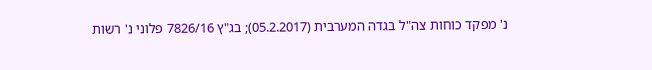נ' מפקד כוחות צה"ל בגדה המערבית (05.2.2017); בג"ץ 7826/16 פלוני נ' רשות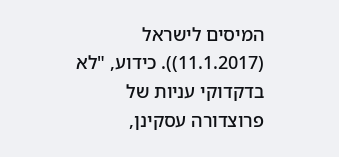המיסים לישראל (11.1.2017)). כידוע, "לא בדקדוקי עניות של פרוצדורה עסקינן,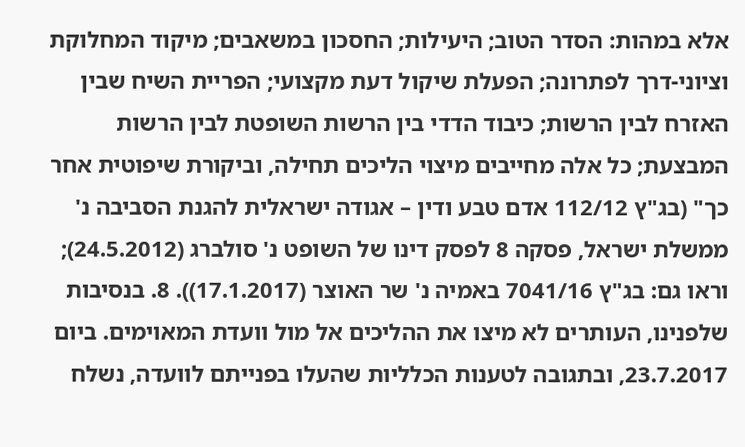אלא במהות: הסדר הטוב; היעילות; החסכון במשאבים; מיקוד המחלוקת וציוני-דרך לפתרונה; הפעלת שיקול דעת מקצועי; הפריית השיח שבין האזרח לבין הרשות; כיבוד הדדי בין הרשות השופטת לבין הרשות המבצעת; כל אלה מחייבים מיצוי הליכים תחילה, וביקורת שיפוטית אחר כך" (בג"ץ 112/12 אדם טבע ודין – אגודה ישראלית להגנת הסביבה נ' ממשלת ישראל, פסקה 8 לפסק דינו של השופט נ' סולברג (24.5.2012); וראו גם: בג"ץ 7041/16 באמיה נ' שר האוצר (17.1.2017)). 8. בנסיבות שלפנינו, העותרים לא מיצו את ההליכים אל מול וועדת המאוימים. ביום 23.7.2017, ובתגובה לטענות הכלליות שהעלו בפנייתם לוועדה, נשלח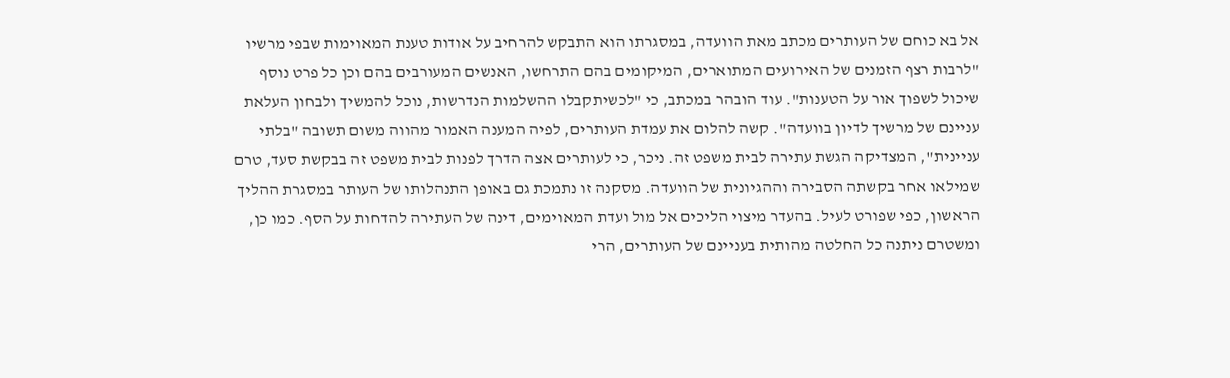אל בא כוחם של העותרים מכתב מאת הוועדה, במסגרתו הוא התבקש להרחיב על אודות טענת המאוימות שבפי מרשיו "לרבות רצף הזמנים של האירועים המתוארים, המיקומים בהם התרחשו, האנשים המעורבים בהם וכן כל פרט נוסף שיכול לשפוך אור על הטענות". עוד הובהר במכתב, כי "לכשיתקבלו ההשלמות הנדרשות, נוכל להמשיך ולבחון העלאת עניינם של מרשיך לדיון בוועדה". קשה להלום את עמדת העותרים, לפיה המענה האמור מהווה משום תשובה "בלתי עניינית", המצדיקה הגשת עתירה לבית משפט זה. ניכר, כי לעותרים אצה הדרך לפנות לבית משפט זה בבקשת סעד, טרם שמילאו אחר בקשתה הסבירה וההגיונית של הוועדה. מסקנה זו נתמכת גם באופן התנהלותו של העותר במסגרת ההליך הראשון, כפי שפורט לעיל. בהעדר מיצוי הליכים אל מול ועדת המאוימים, דינה של העתירה להדחות על הסף. כמו כן, ומשטרם ניתנה כל החלטה מהותית בעניינם של העותרים, הרי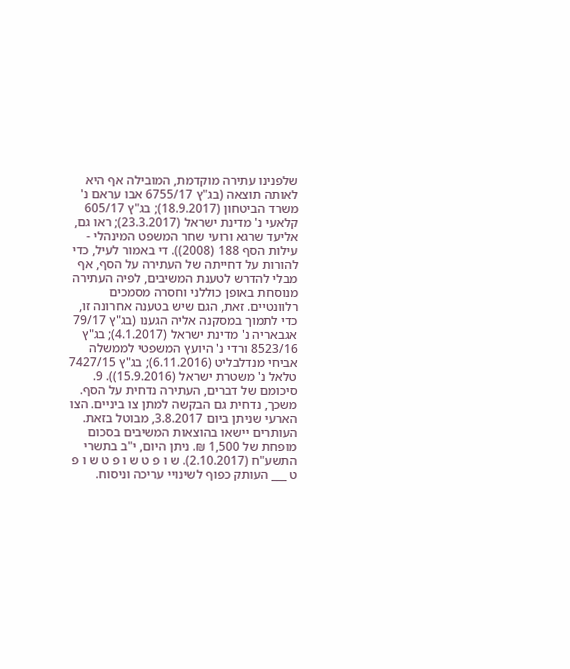שלפנינו עתירה מוקדמת, המובילה אף היא לאותה תוצאה (בג"ץ 6755/17 אבו עראם נ' משרד הביטחון (18.9.2017); בג"ץ 605/17 קלאעי נ' מדינת ישראל (23.3.2017); ראו גם, אליעד שרגא ורועי שחר המשפט המינהלי - עילות הסף 188 (2008)). די באמור לעיל, כדי להורות על דחייתה של העתירה על הסף, אף מבלי להדרש לטענת המשיבים, לפיה העתירה מנוסחת באופן כוללני וחסרה מסמכים רלוונטיים. זאת, הגם שיש בטענה אחרונה זו, כדי לתמוך במסקנה אליה הגענו (בג"ץ 79/17 אגבאריה נ' מדינת ישראל (4.1.2017); בג"ץ 8523/16 ורדי נ' היועץ המשפטי לממשלה אביחי מנדלבליט (6.11.2016); בג"ץ 7427/15 טלאל נ' משטרת ישראל (15.9.2016)). 9. סיכומם של דברים, העתירה נדחית על הסף. משכך, נדחית גם הבקשה למתן צו ביניים. הצו הארעי שניתן ביום 3.8.2017, מבוטל בזאת. העותרים יישאו בהוצאות המשיבים בסכום מופחת של 1,500 ₪. ניתן היום, י"ב בתשרי התשע"ח (2.10.2017). ש ו פ ט ש ו פ ט ש ו פ ט ___ העותק כפוף לשינויי עריכה וניסוח.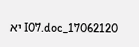17062120_I07.doc יא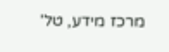מרכז מידע, טל'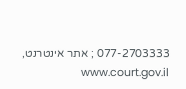077-2703333 ; אתר אינטרנט, www.court.gov.il